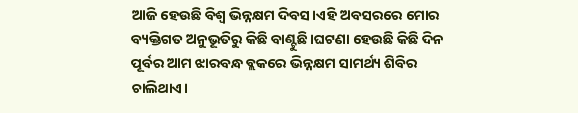ଆଜି ହେଉଛି ବିଶ୍ଵ ଭିନ୍ନକ୍ଷମ ଦିବସ।ଏହି ଅବସରରେ ମୋର ବ୍ୟକ୍ତିଗତ ଅନୁଭୂତିରୁ କିଛି ବାଣ୍ଟୁଛି।ଘଟଣା ହେଉଛି କିଛି ଦିନ ପୂର୍ବର ଆମ ଝାରବନ୍ଧ ବ୍ଲକରେ ଭିନ୍ନକ୍ଷମ ସାମର୍ଥ୍ୟ ଶିବିର ଚାଲିଥାଏ।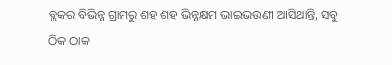ବ୍ଲକର ବିଭିନ୍ନ ଗ୍ରାମରୁ ଶହ ଶହ ଭିନ୍ନକ୍ଷମ ଭାଇଭଉଣୀ ଆସିଥାନ୍ତି, ସବୁ ଠିକ ଠାକ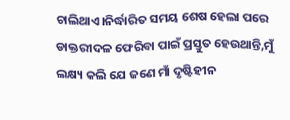ଚାଲିଥାଏ।ନିର୍ଦ୍ଧାରିତ ସମୟ ଶେଷ ହେଲା ପରେ ଡାକ୍ତରୀଦଳ ଫେରିବା ପାଇଁ ପ୍ରସ୍ତୁତ ହେଉଥାନ୍ତି,ମୁଁ ଲକ୍ଷ୍ୟ କଲି ଯେ ଜଣେ ମାଁ ଦୃଷ୍ଟିହୀନ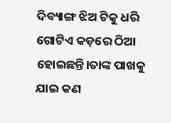ଦିବ୍ୟାଙ୍ଗ ଝିଅ ଟିକୁ ଧରି ଗୋଟିଏ କଡ଼ରେ ଠିଆ ହୋଇଛନ୍ତି।ତାଙ୍କ ପାଖକୁ ଯାଇ କଣ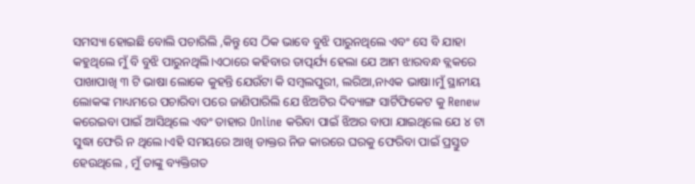ସମସ୍ୟା ହୋଇଛି ବୋଲି ପଚାରିଲି ,କିନ୍ତୁ ସେ ଠିକ ଭାବେ ବୁଝି ପାରୁନଥିଲେ ଏବଂ ସେ ବି ଯାହା କହୁଥିଲେ ମୁଁ ବି ବୁଝି ପାରୁନଥିଲି।ଏଠାରେ କହିବାର ତାତ୍ପର୍ଯ୍ୟ ହେଲା ଯେ ଆମ ଝାରବନ୍ଧ ବ୍ଲକରେ ପାଖାପାଖି ୩ ଟି ଭାଷା ଲୋକେ କୁହନ୍ତି ଯେଉଁଟା କି ସମ୍ବଲପୁରୀ, ଲରିଆ,ନାଏକ ଭାଷା।ମୁଁ ସ୍ଥାନୀୟ ଲୋକଙ୍କ ମାଧ୍ୟମରେ ପଚାରିବା ପରେ ଜାଣିପାରିଲି ଯେ ଝିଅଟିର ଦିବ୍ୟାଙ୍ଗ ସାର୍ଟିଫିକେଟ କୁ Renew କରେଇବା ପାଇଁ ଆସିଥିଲେ ଏବଂ ତାହାର Online କରିବା ପାଇଁ ଝିଅର ବାପା ଯାଇଥିଲେ ଯେ ୪ ଟା ସୁଦ୍ଧା ଫେରି ନ ଥିଲେ।ଏହି ସମୟରେ ଆଖି ଡାକ୍ତର ନିଜ କାରରେ ଘରକୁ ଫେରିବା ପାଇଁ ପ୍ରସ୍ତୁତ ହେଉଥିଲେ , ମୁଁ ତାଙ୍କୁ ବ୍ୟକ୍ତିଗତ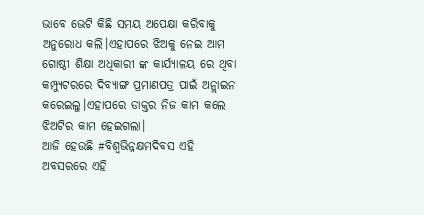ଭାବେ ଭେଟି କିଛି ସମୟ ଅପେକ୍ଷା କରିବାକୁ ଅନୁରୋଧ କଲି।ଏହାପରେ ଝିଅକୁ ନେଇ ଆମ ଗୋଷ୍ଠୀ ଶିକ୍ଷା ଅଧିକାରୀ ଙ୍କ କାର୍ଯ୍ୟାଳୟ ରେ ଥିବା କମ୍ପ୍ୟୁଟରରେ ଦିବ୍ୟାଙ୍ଗ ପ୍ରମାଣପତ୍ର ପାଇଁ ଅନ୍ଲାଇନ କରେଇଲୁ।ଏହାପରେ ଡାକ୍ତର ନିଜ କାମ କଲେ ଝିଅଟିର କାମ ହେଇଗଲା।
ଆଜି ହେଉଛି #ବିଶ୍ୱଭିନ୍ନକ୍ଷମଦିବସ ଏହି ଅବସରରେ ଏହି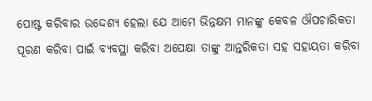ପୋଷ୍ଟ କରିବାର ଉଦ୍ଦେଶ୍ୟ ହେଲା ଯେ ଆମେ ଭିନ୍ନକ୍ଷମ ମାନଙ୍କୁ କେବଳ ଔପଚାରିକତା ପୂରଣ କରିବା ପାଇଁ ବ୍ୟବସ୍ଥା କରିବା ଅପେକ୍ଷା ତାଙ୍କୁ ଆନ୍ତରିକତା ସହ ସହାୟତା କରିବା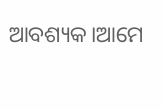ଆବଶ୍ୟକ।ଆମେ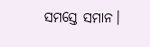ସମସ୍ତେ ସମାନ।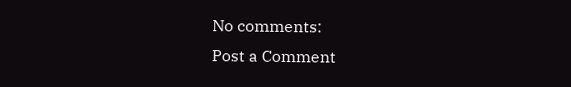No comments:
Post a Comment